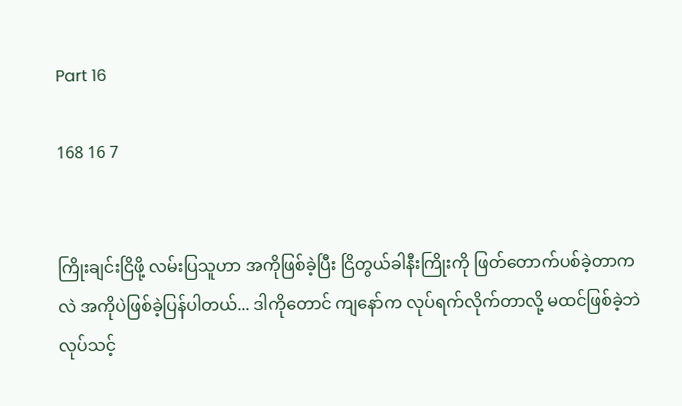Part 16

168 16 7


ကြိုးချင်းငြိဖို့ လမ်းပြသူဟာ အကိုဖြစ်ခဲ့ပြီး ငြိတွယ်ခါနီးကြိုးကို ဖြတ်တောက်ပစ်ခဲ့တာကလဲ အကိုပဲဖြစ်ခဲ့ပြန်ပါတယ်... ဒါကိုတောင် ကျနော်က လုပ်ရက်လိုက်တာလို့ မထင်ဖြစ်ခဲ့ဘဲ လုပ်သင့်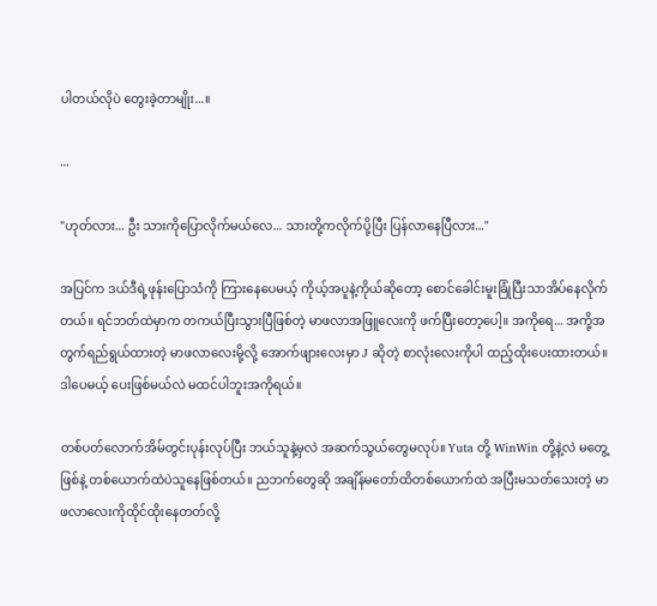ပါတယ်လိုပဲ တွေးခဲ့တာမျိုး...။

...

"ဟုတ်လား... ဦး သားကိုပြောလိုက်မယ်လေ... သားတို့ကလိုက်ပို့ပြီး ပြန်လာနေပြီလား..."

အပြင်က ဒယ်ဒီရဲ့ဖုန်းပြောသံကို ကြားနေပေမယ့် ကိုယ့်အပူနဲ့ကိုယ်ဆိုတော့ စောင်ခေါင်းမူးခြုံပြီးသာအိပ်နေလိုက်တယ်။ ရင်ဘတ်ထဲမှာက တကယ်ပြီးသွားပြီဖြစ်တဲ့ မာဖလာအဖြူလေးကို ဖက်ပြီးတော့ပေါ့။ အကိုရေ... အကို့အတွက်ရည်ရွယ်ထားတဲ့ မာဖလာလေးမို့လို့ အောက်ဖျားလေးမှာ J ဆိုတဲ့ စာလုံးလေးကိုပါ ထည့်ထိုးပေးထားတယ်။ ဒါပေမယ့် ပေးဖြစ်မယ်လဲ မထင်ပါဘူးအကိုရယ်။

တစ်ပတ်လောက်အိမ်တွင်းပုန်းလုပ်ပြီး ဘယ်သူနဲ့မှလဲ အဆက်သွယ်တွေမလုပ်။ Yuta တို့ WinWin တို့နဲ့လဲ မတွေ့ဖြစ်နဲ့ တစ်ယောက်ထဲပဲသူနေဖြစ်တယ်။ ညဘက်တွေဆို အချိန်မတော်ထိတစ်ယောက်ထဲ အပြီးမသတ်သေးတဲ့ မာဖလာလေးကိုထိုင်ထိုးနေတတ်လို့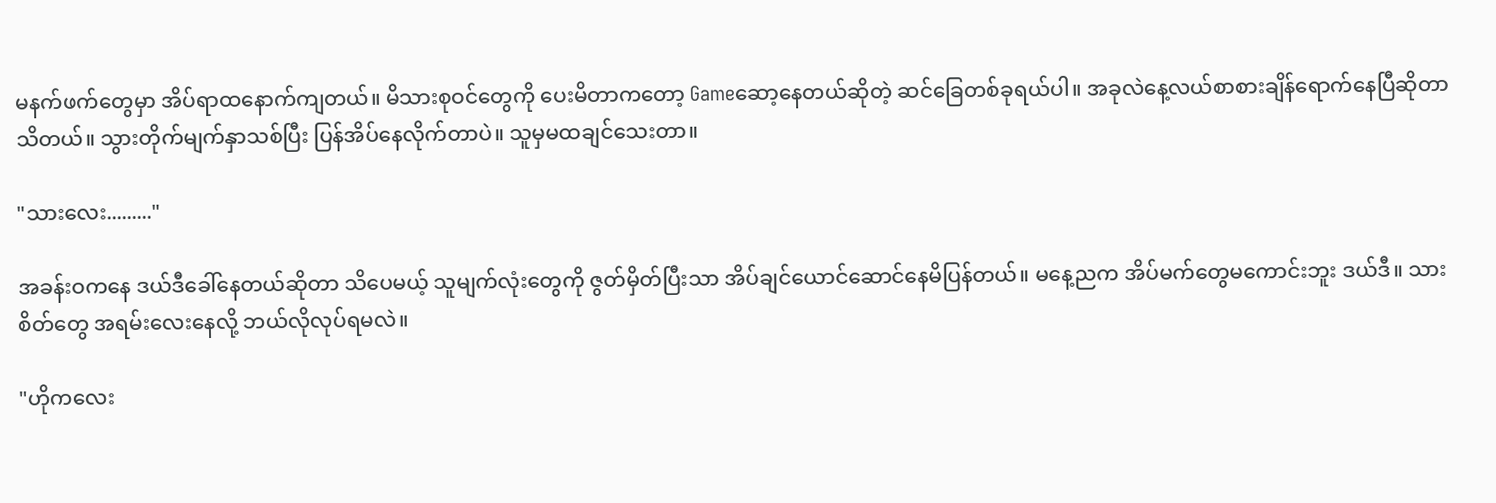မနက်ဖက်တွေမှာ အိပ်ရာထနောက်ကျတယ်။ မိသားစုဝင်တွေကို ပေးမိတာကတော့ Gameဆော့နေတယ်ဆိုတဲ့ ဆင်ခြေတစ်ခုရယ်ပါ။ အခုလဲနေ့လယ်စာစားချိန်ရောက်နေပြီဆိုတာ သိတယ်။ သွားတိုက်မျက်နှာသစ်ပြီး ပြန်အိပ်နေလိုက်တာပဲ။ သူမှမထချင်သေးတာ။

"သားလေး........."

အခန်းဝကနေ ဒယ်ဒီခေါ်နေတယ်ဆိုတာ သိပေမယ့် သူမျက်လုံးတွေကို ဇွတ်မှိတ်ပြီးသာ အိပ်ချင်ယောင်ဆောင်နေမိပြန်တယ်။ မနေ့ညက အိပ်မက်တွေမကောင်းဘူး ဒယ်ဒီ။ သားစိတ်တွေ အရမ်းလေးနေလို့ ဘယ်လိုလုပ်ရမလဲ။

"ဟိုကလေး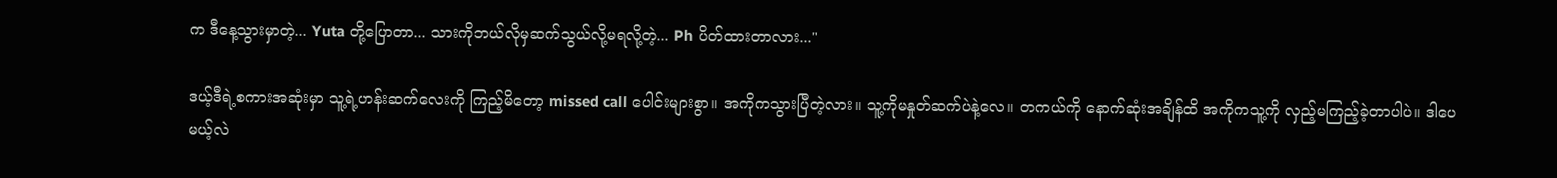က ဒီနေ့သွားမှာတဲ့... Yuta တို့ပြောတာ... သားကိုဘယ်လိုမှဆက်သွယ်လို့မရလို့တဲ့... Ph ပိတ်ထားတာလား..."

ဒယ့်ဒီရဲ့စကားအဆုံးမှာ သူ့ရဲ့ဟန်းဆက်လေးကို ကြည့်မိတော့ missed call ပေါင်းများစွာ။ အကိုကသွားပြီတဲ့လား။ သူ့ကိုမနှုတ်ဆက်ပဲနဲ့လေ။ တကယ်ကို နောက်ဆုံးအချိန်ထိ အကိုကသူ့ကို လှည့်မကြည့်ခဲ့တာပါပဲ။ ဒါပေမယ့်လဲ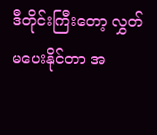ဒီတိုင်းကြီးတော့ လွှတ်မပေးနိုင်တာ အ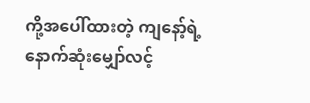ကို့အပေါ်ထားတဲ့ ကျနော့်ရဲ့နောက်ဆုံးမျှော်လင့်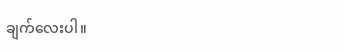ချက်လေးပါ။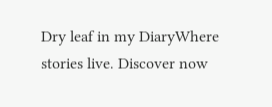Dry leaf in my DiaryWhere stories live. Discover now